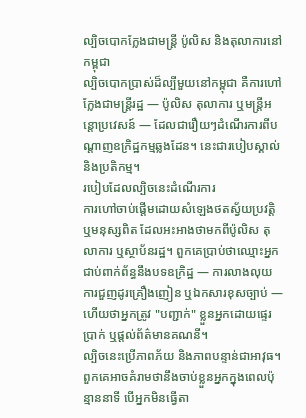ល្បិចបោកក្លែងជាមន្ត្រី ប៉ូលិស និងតុលាការនៅកម្ពុជា
ល្បិចបោកប្រាស់ដ៏ល្បីមួយនៅកម្ពុជា គឺការហៅក្លែងជាមន្ត្រីរដ្ឋ — ប៉ូលិស តុលាការ ឬមន្ត្រីអន្តោប្រវេសន៍ — ដែលជារឿយៗដំណើរការពីបណ្តាញឧក្រិដ្ឋកម្មឆ្លងដែន។ នេះជារបៀបស្គាល់ និងប្រតិកម្ម។
របៀបដែលល្បិចនេះដំណើរការ
ការហៅចាប់ផ្តើមដោយសំឡេងថតស្វ័យប្រវត្តិ ឬមនុស្សពិត ដែលអះអាងថាមកពីប៉ូលិស តុលាការ ឬស្ថាប័នរដ្ឋ។ ពួកគេប្រាប់ថាឈ្មោះអ្នកជាប់ពាក់ព័ន្ធនឹងបទឧក្រិដ្ឋ — ការលាងលុយ ការជួញដូរគ្រឿងញៀន ឬឯកសារខុសច្បាប់ — ហើយថាអ្នកត្រូវ "បញ្ជាក់" ខ្លួនអ្នកដោយផ្ទេរប្រាក់ ឬផ្តល់ព័ត៌មានគណនី។
ល្បិចនេះប្រើភាពភ័យ និងភាពបន្ទាន់ជាអាវុធ។ ពួកគេអាចគំរាមថានឹងចាប់ខ្លួនអ្នកក្នុងពេលប៉ុន្មាននាទី បើអ្នកមិនធ្វើតា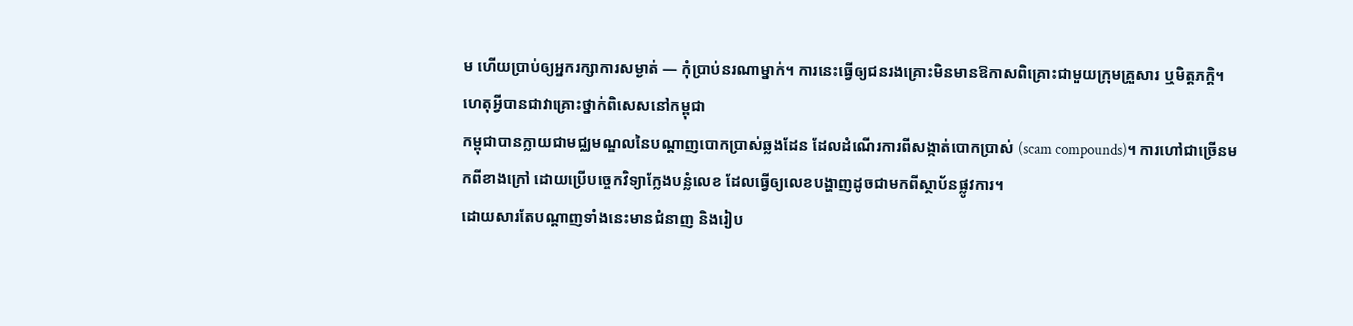ម ហើយប្រាប់ឲ្យអ្នករក្សាការសម្ងាត់ — កុំប្រាប់នរណាម្នាក់។ ការនេះធ្វើឲ្យជនរងគ្រោះមិនមានឱកាសពិគ្រោះជាមួយក្រុមគ្រួសារ ឬមិត្តភក្តិ។
ហេតុអ្វីបានជាវាគ្រោះថ្នាក់ពិសេសនៅកម្ពុជា
កម្ពុជាបានក្លាយជាមជ្ឈមណ្ឌលនៃបណ្តាញបោកប្រាស់ឆ្លងដែន ដែលដំណើរការពីសង្កាត់បោកប្រាស់ (scam compounds)។ ការហៅជាច្រើនមកពីខាងក្រៅ ដោយប្រើបច្ចេកវិទ្យាក្លែងបន្លំលេខ ដែលធ្វើឲ្យលេខបង្ហាញដូចជាមកពីស្ថាប័នផ្លូវការ។
ដោយសារតែបណ្តាញទាំងនេះមានជំនាញ និងរៀប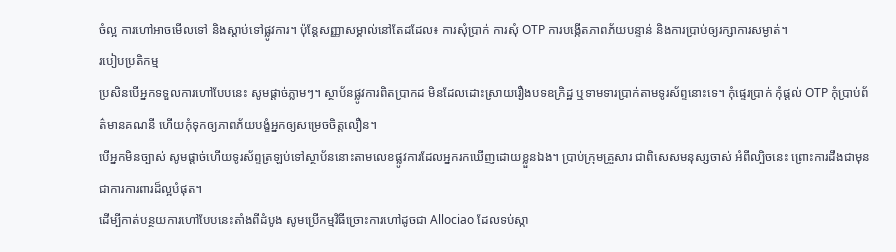ចំល្អ ការហៅអាចមើលទៅ និងស្តាប់ទៅផ្លូវការ។ ប៉ុន្តែសញ្ញាសម្គាល់នៅតែដដែល៖ ការសុំប្រាក់ ការសុំ OTP ការបង្កើតភាពភ័យបន្ទាន់ និងការប្រាប់ឲ្យរក្សាការសម្ងាត់។
របៀបប្រតិកម្ម
ប្រសិនបើអ្នកទទួលការហៅបែបនេះ សូមផ្តាច់ភ្លាមៗ។ ស្ថាប័នផ្លូវការពិតប្រាកដ មិនដែលដោះស្រាយរឿងបទឧក្រិដ្ឋ ឬទាមទារប្រាក់តាមទូរស័ព្ទនោះទេ។ កុំផ្ទេរប្រាក់ កុំផ្តល់ OTP កុំប្រាប់ព័ត៌មានគណនី ហើយកុំទុកឲ្យភាពភ័យបង្ខំអ្នកឲ្យសម្រេចចិត្តលឿន។
បើអ្នកមិនច្បាស់ សូមផ្តាច់ហើយទូរស័ព្ទត្រឡប់ទៅស្ថាប័ននោះតាមលេខផ្លូវការដែលអ្នករកឃើញដោយខ្លួនឯង។ ប្រាប់ក្រុមគ្រួសារ ជាពិសេសមនុស្សចាស់ អំពីល្បិចនេះ ព្រោះការដឹងជាមុនជាការការពារដ៏ល្អបំផុត។
ដើម្បីកាត់បន្ថយការហៅបែបនេះតាំងពីដំបូង សូមប្រើកម្មវិធីច្រោះការហៅដូចជា Allociao ដែលទប់ស្កា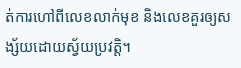ត់ការហៅពីលេខលាក់មុខ និងលេខគួរឲ្យសង្ស័យដោយស្វ័យប្រវត្តិ។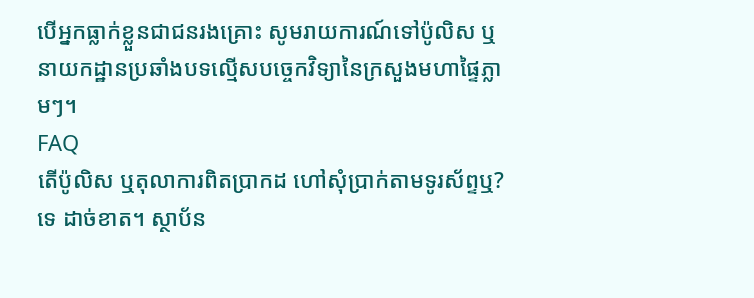បើអ្នកធ្លាក់ខ្លួនជាជនរងគ្រោះ សូមរាយការណ៍ទៅប៉ូលិស ឬនាយកដ្ឋានប្រឆាំងបទល្មើសបច្ចេកវិទ្យានៃក្រសួងមហាផ្ទៃភ្លាមៗ។
FAQ
តើប៉ូលិស ឬតុលាការពិតប្រាកដ ហៅសុំប្រាក់តាមទូរស័ព្ទឬ?
ទេ ដាច់ខាត។ ស្ថាប័ន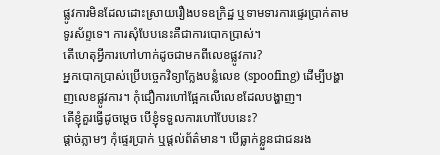ផ្លូវការមិនដែលដោះស្រាយរឿងបទឧក្រិដ្ឋ ឬទាមទារការផ្ទេរប្រាក់តាមទូរស័ព្ទទេ។ ការសុំបែបនេះគឺជាការបោកប្រាស់។
តើហេតុអ្វីការហៅហាក់ដូចជាមកពីលេខផ្លូវការ?
អ្នកបោកប្រាស់ប្រើបច្ចេកវិទ្យាក្លែងបន្លំលេខ (spoofing) ដើម្បីបង្ហាញលេខផ្លូវការ។ កុំជឿការហៅផ្អែកលើលេខដែលបង្ហាញ។
តើខ្ញុំគួរធ្វើដូចម្តេច បើខ្ញុំទទួលការហៅបែបនេះ?
ផ្តាច់ភ្លាមៗ កុំផ្ទេរប្រាក់ ឬផ្តល់ព័ត៌មាន។ បើធ្លាក់ខ្លួនជាជនរង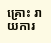គ្រោះ រាយការ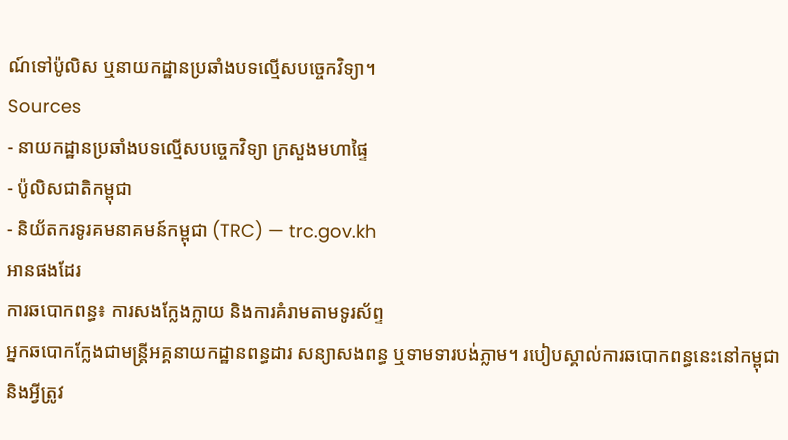ណ៍ទៅប៉ូលិស ឬនាយកដ្ឋានប្រឆាំងបទល្មើសបច្ចេកវិទ្យា។
Sources
- នាយកដ្ឋានប្រឆាំងបទល្មើសបច្ចេកវិទ្យា ក្រសួងមហាផ្ទៃ
- ប៉ូលិសជាតិកម្ពុជា
- និយ័តករទូរគមនាគមន៍កម្ពុជា (TRC) — trc.gov.kh
អានផងដែរ
ការឆបោកពន្ធ៖ ការសងក្លែងក្លាយ និងការគំរាមតាមទូរស័ព្ទ
អ្នកឆបោកក្លែងជាមន្ត្រីអគ្គនាយកដ្ឋានពន្ធដារ សន្យាសងពន្ធ ឬទាមទារបង់ភ្លាម។ របៀបស្គាល់ការឆបោកពន្ធនេះនៅកម្ពុជា និងអ្វីត្រូវ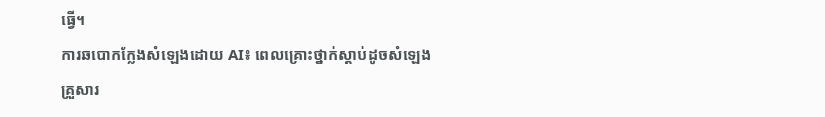ធ្វើ។
ការឆបោកក្លែងសំឡេងដោយ AI៖ ពេលគ្រោះថ្នាក់ស្តាប់ដូចសំឡេងគ្រួសារ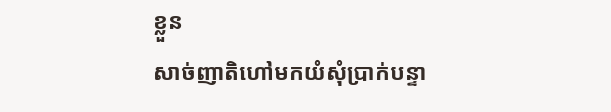ខ្លួន
សាច់ញាតិហៅមកយំសុំប្រាក់បន្ទា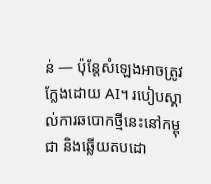ន់ — ប៉ុន្តែសំឡេងអាចត្រូវក្លែងដោយ AI។ របៀបស្គាល់ការឆបោកថ្មីនេះនៅកម្ពុជា និងឆ្លើយតបដោ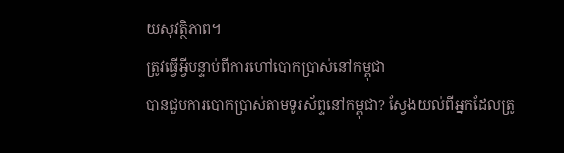យសុវត្ថិភាព។
ត្រូវធ្វើអ្វីបន្ទាប់ពីការហៅបោកប្រាស់នៅកម្ពុជា
បានជួបការបោកប្រាស់តាមទូរស័ព្ទនៅកម្ពុជា? ស្វែងយល់ពីអ្នកដែលត្រូ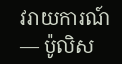វរាយការណ៍ — ប៉ូលិស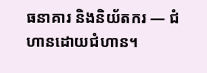ធនាគារ និងនិយ័តករ — ជំហានដោយជំហាន។